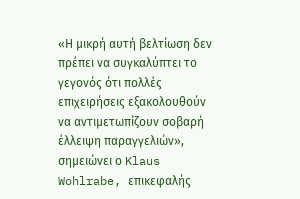«Η μικρή αυτή βελτίωση δεν πρέπει να συγκαλύπτει το γεγονός ότι πολλές επιχειρήσεις εξακολουθούν να αντιμετωπίζουν σοβαρή έλλειψη παραγγελιών», σημειώνει ο Klaus Wohlrabe, επικεφαλής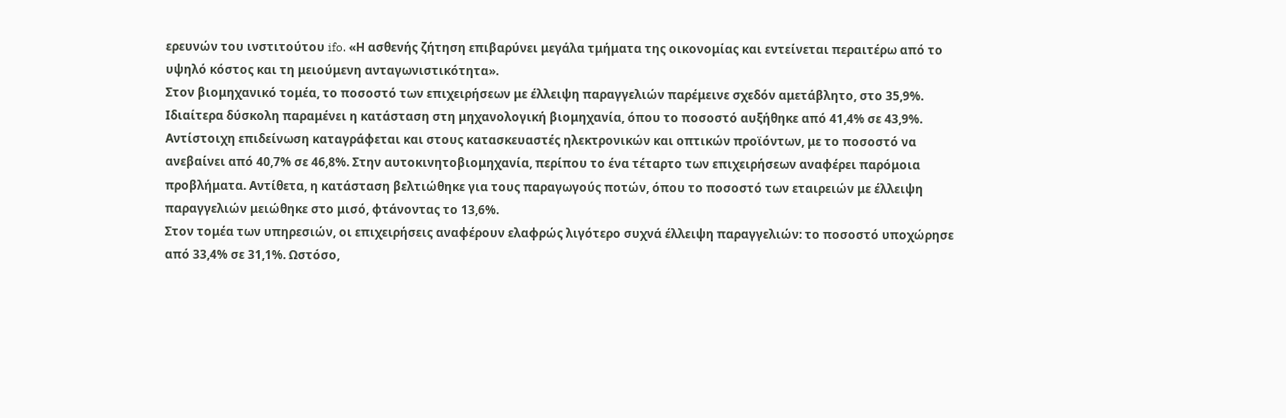ερευνών του ινστιτούτου ifo. «Η ασθενής ζήτηση επιβαρύνει μεγάλα τμήματα της οικονομίας και εντείνεται περαιτέρω από το υψηλό κόστος και τη μειούμενη ανταγωνιστικότητα».
Στον βιομηχανικό τομέα, το ποσοστό των επιχειρήσεων με έλλειψη παραγγελιών παρέμεινε σχεδόν αμετάβλητο, στο 35,9%. Ιδιαίτερα δύσκολη παραμένει η κατάσταση στη μηχανολογική βιομηχανία, όπου το ποσοστό αυξήθηκε από 41,4% σε 43,9%. Αντίστοιχη επιδείνωση καταγράφεται και στους κατασκευαστές ηλεκτρονικών και οπτικών προϊόντων, με το ποσοστό να ανεβαίνει από 40,7% σε 46,8%. Στην αυτοκινητοβιομηχανία, περίπου το ένα τέταρτο των επιχειρήσεων αναφέρει παρόμοια προβλήματα. Αντίθετα, η κατάσταση βελτιώθηκε για τους παραγωγούς ποτών, όπου το ποσοστό των εταιρειών με έλλειψη παραγγελιών μειώθηκε στο μισό, φτάνοντας το 13,6%.
Στον τομέα των υπηρεσιών, οι επιχειρήσεις αναφέρουν ελαφρώς λιγότερο συχνά έλλειψη παραγγελιών: το ποσοστό υποχώρησε από 33,4% σε 31,1%. Ωστόσο,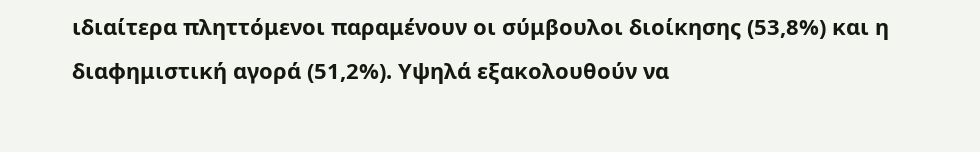ιδιαίτερα πληττόμενοι παραμένουν οι σύμβουλοι διοίκησης (53,8%) και η διαφημιστική αγορά (51,2%). Υψηλά εξακολουθούν να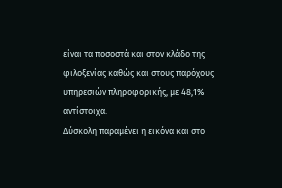είναι τα ποσοστά και στον κλάδο της φιλοξενίας καθώς και στους παρόχους υπηρεσιών πληροφορικής, με 48,1% αντίστοιχα.
Δύσκολη παραμένει η εικόνα και στο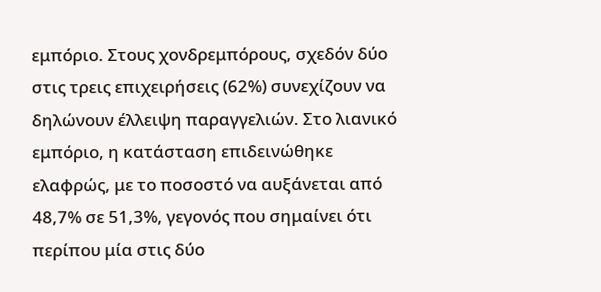εμπόριο. Στους χονδρεμπόρους, σχεδόν δύο στις τρεις επιχειρήσεις (62%) συνεχίζουν να δηλώνουν έλλειψη παραγγελιών. Στο λιανικό εμπόριο, η κατάσταση επιδεινώθηκε ελαφρώς, με το ποσοστό να αυξάνεται από 48,7% σε 51,3%, γεγονός που σημαίνει ότι περίπου μία στις δύο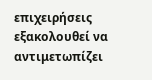επιχειρήσεις εξακολουθεί να αντιμετωπίζει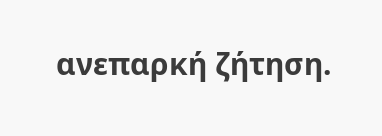ανεπαρκή ζήτηση.